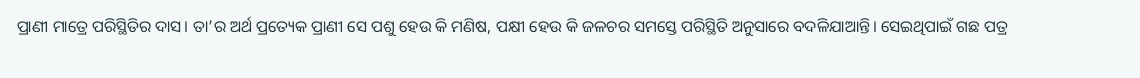ପ୍ରାଣୀ ମାତ୍ରେ ପରିସ୍ଥିତିର ଦାସ। ତା’ର ଅର୍ଥ ପ୍ରତ୍ୟେକ ପ୍ରାଣୀ ସେ ପଶୁ ହେଉ କି ମଣିଷ, ପକ୍ଷୀ ହେଉ କି ଜଳଚର ସମସ୍ତେ ପରିସ୍ଥିତି ଅନୁସାରେ ବଦଳିଯାଆନ୍ତି। ସେଇଥିପାଇଁ ଗଛ ପତ୍ର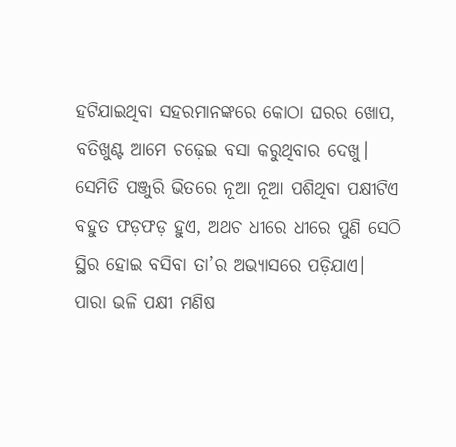ହଟିଯାଇଥିବା ସହରମାନଙ୍କରେ କୋଠା ଘରର ଖୋପ, ବତିଖୁଣ୍ଟ ଆମେ ଚଢ଼େଇ ବସା କରୁଥିବାର ଦେଖୁ। ସେମିତି ପଞ୍ଜୁରି ଭିତରେ ନୂଆ ନୂଆ ପଶିଥିବା ପକ୍ଷୀଟିଏ ବହୁତ ଫଡ଼ଫଡ଼ ହୁଏ, ଅଥଚ ଧୀରେ ଧୀରେ ପୁଣି ସେଠି ସ୍ଥିର ହୋଇ ବସିବା ତା’ର ଅଭ୍ୟାସରେ ପଡ଼ିଯାଏ। ପାରା ଭଳି ପକ୍ଷୀ ମଣିଷ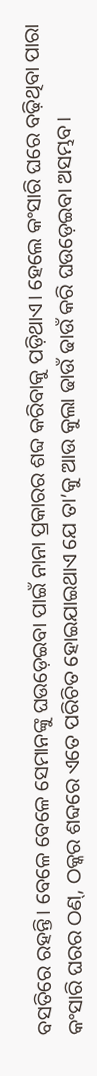ବସତିରେ ରହନ୍ତି। ବେଳେ ବେଳେ ସେମାନଙ୍କୁ ଘଉଡ଼େଇବା ପାଇଁ ନାନା ପ୍ରକାରର ଶବ୍ଦ କରିବାକୁ ପଡ଼ିଥାଏ। ହେଲେ କଂସାରି ଘରେ ବଢ଼ିଥିବା ପାରା କଂସାରି ଘରର ଠଣ୍, ଠକ୍କର ଶବ୍ଦରେ ଏତେ ପରିଚିତ ହୋଇଯାଇଥାଏ ଯେ ତା’କୁ ଆଉ କୁଲା ଢାଉଁ ଢାଉଁ କରି ଘଉଡ଼େଇବା ଅସମ୍ଭବ।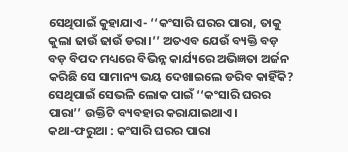ସେଥିପାଇଁ କୁହାଯାଏ- ‘‘କଂସାରି ଘରର ପାରା, ତାକୁ କୁଲା ଢାଉଁ ଢାଉଁ ଡରା।’’ ଅତଏବ ଯେଉଁ ବ୍ୟକ୍ତି ବଡ଼ ବଡ଼ ବିପଦ ମଧ୍ୟରେ ବିଭିନ୍ନ କାର୍ଯ୍ୟରେ ଅଭିଜ୍ଞତା ଅର୍ଜନ କରିଛି ସେ ସାମାନ୍ୟ ଭୟ ଦେଖାଇଲେ ଡରିବ କାହିଁକି? ସେଥିପାଇଁ ସେଭଳି ଲୋକ ପାଇଁ ‘‘କଂସାରି ଘରର ପାରା’’ ଉକ୍ତିଟି ବ୍ୟବହାର କରାଯାଇଥାଏ।
କଥା-ଫରୁଆ : କଂସାରି ଘରର ପାରା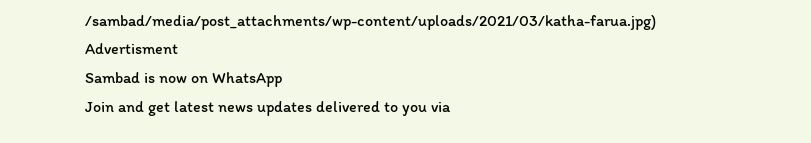/sambad/media/post_attachments/wp-content/uploads/2021/03/katha-farua.jpg)
Advertisment
Sambad is now on WhatsApp
Join and get latest news updates delivered to you via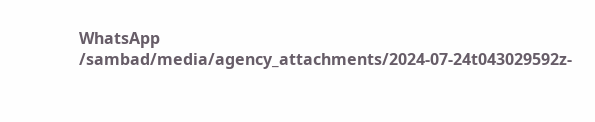WhatsApp
/sambad/media/agency_attachments/2024-07-24t043029592z-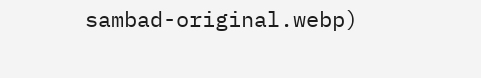sambad-original.webp)